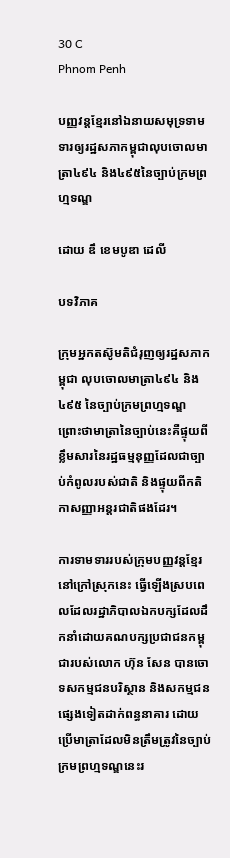30 C
Phnom Penh

បញ្ញវន្តខ្មែរនៅឯនាយសមុទ្រទាមទារឲ្យរដ្ឋសភាកម្ពុជាលុបចោលមាត្រា៤៩៤ និង៤៩៥នៃច្បាប់ក្រមព្រហ្មទណ្ឌ

ដោយ ឌឹ ខេមបូឌា ដេលី

បទវិភាគ

ក្រុមអ្នកតស៊ូមតិជំរុញឲ្យរដ្ឋសភាកម្ពុជា លុបចោលមាត្រា៤៩៤ និង ៤៩៥ នៃច្បាប់ក្រមព្រហ្មទណ្ឌ ព្រោះថាមាត្រានៃច្បាប់នេះគឺផ្ទុយពីខ្លឹមសារនៃរដ្ឋធម្មនុញ្ញដែលជាច្បាប់កំពូលរបស់ជាតិ និងផ្ទុយពីកតិកាសញ្ញាអន្តរជាតិផងដែរ។

ការទាមទាររបស់ក្រុមបញ្ញវន្តខ្មែរនៅក្រៅស្រុកនេះ ធ្វើឡើងស្របពេលដែលរដ្ឋាភិបាលឯកបក្សដែលដឹកនាំដោយគណបក្សប្រជាជនកម្ពុជារបស់លោក ហ៊ុន សែន បានចោទសកម្មជនបរិស្ថាន និងសកម្មជនផ្សេងទៀតដាក់ពន្ធនាគារ ដោយប្រើមាត្រាដែលមិនត្រឹមត្រូវនៃច្បាប់ក្រមព្រហ្មទណ្ឌនេះរ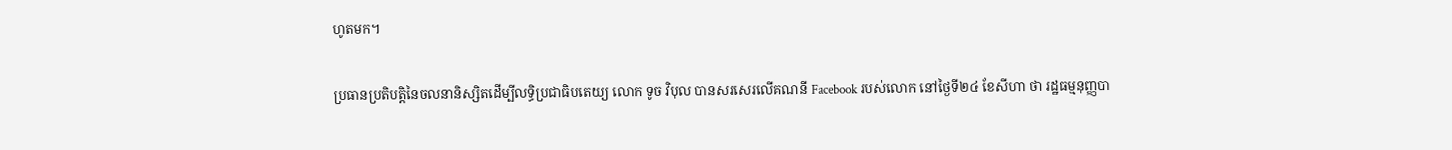ហូតមក។

ប្រធានប្រតិបត្តិនៃចលនានិស្សិតដើម្បីលទ្ធិប្រជាធិបតេយ្យ លោក ទូច វិបុល បានសរសេរលើគណនី Facebook របស់លោក នៅថ្ងៃទី២៤ ខែសីហា ថា រដ្ឋធម្មនុញ្ញបា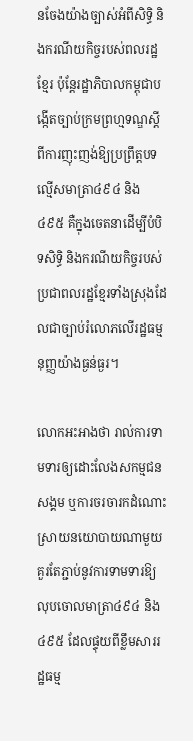នចែងយ៉ាងច្បាស់អំពីសិទ្ធិ និងករណីយកិច្ចរបស់ពលរដ្ឋខ្មែរ ប៉ុន្តែរដ្ឋាភិបាលកម្ពុជាបង្កើតច្បាប់ក្រមព្រហ្មទណ្ឌស្ដីពីការញុះញង់ឱ្យប្រព្រឹត្តបទល្មើសមាត្រា៤៩៤ និង ៤៩៥ គឺក្នុងចេតនាដើម្បីបំបិទសិទ្ធិ និងករណីយកិច្ចរបស់ប្រជាពលរដ្ឋខ្មែរទាំងស្រុងដែលជាច្បាប់រំលោភលើរដ្ឋធម្មនុញ្ញយ៉ាងធ្ងន់ធ្ងរ។

លោកអះអាងថា រាល់ការទាមទារឲ្យដោះលែងសកម្មជនសង្គម ឬការចរចារកដំណោះស្រាយនយោបាយណាមួយ គួរតែភ្ជាប់នូវការទាមទារឱ្យលុបចោលមាត្រា៤៩៤ និង ៤៩៥ ដែលផ្ទុយពីខ្លឹមសាររដ្ឋធម្ម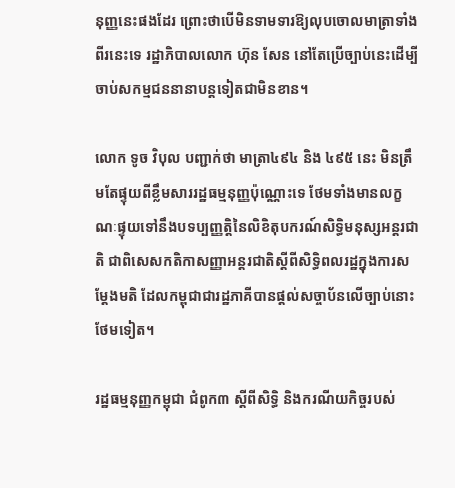នុញ្ញនេះផងដែរ ព្រោះថាបើមិនទាមទារឱ្យលុបចោលមាត្រាទាំងពីរនេះទេ រដ្ឋាភិបាលលោក ហ៊ុន សែន នៅតែប្រើច្បាប់នេះដើម្បីចាប់សកម្មជននានាបន្តទៀតជាមិនខាន។

លោក ទូច វិបុល បញ្ជាក់ថា មាត្រា៤៩៤ និង ៤៩៥ នេះ មិនត្រឹមតែផ្ទុយពីខ្លឹមសាររដ្ឋធម្មនុញ្ញប៉ុណ្ណោះទេ ថែមទាំងមានលក្ខណៈផ្ទុយទៅនឹងបទប្បញ្ញត្តិនៃលិខិតុបករណ៍សិទ្ធិមនុស្សអន្តរជាតិ ជាពិសេសកតិកាសញ្ញាអន្តរជាតិស្ដីពីសិទ្ធិពលរដ្ឋក្នុងការសម្ដែងមតិ ដែលកម្ពុជាជារដ្ឋភាគីបានផ្តល់សច្ចាប័នលើច្បាប់នោះថែមទៀត។

រដ្ឋធម្មនុញ្ញកម្ពុជា ជំពូក៣ ស្ដីពីសិទ្ធិ និងករណីយកិច្ចរបស់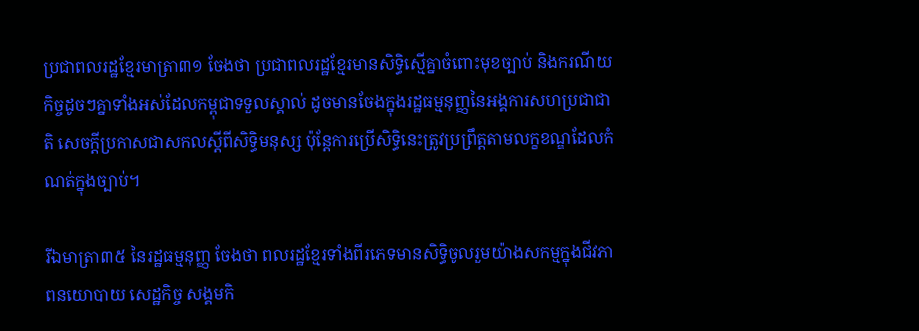ប្រជាពលរដ្ឋខ្មែរមាត្រា៣១ ចែងថា ប្រជាពលរដ្ឋខ្មែរមានសិទ្ធិស្មើគ្នាចំពោះមុខច្បាប់ និងករណីយកិច្ចដូចៗគ្នាទាំងអស់ដែលកម្ពុជាទទួលស្គាល់ ដូចមានចែងក្នុងរដ្ឋធម្មនុញ្ញនៃអង្គការសហប្រជាជាតិ សេចក្តីប្រកាសជាសកលស្ដីពីសិទ្ធិមនុស្ស ប៉ុន្តែការប្រើសិទ្ធិនេះត្រូវប្រព្រឹត្តតាមលក្ខខណ្ឌដែលកំណត់ក្នុងច្បាប់។

រីឯមាត្រា៣៥ នៃរដ្ឋធម្មនុញ្ញ ចែងថា ពលរដ្ឋខ្មែរទាំងពីរភេទមានសិទ្ធិចូលរួមយ៉ាងសកម្មក្នុងជីវភាពនយោបាយ សេដ្ឋកិច្ច សង្គមកិ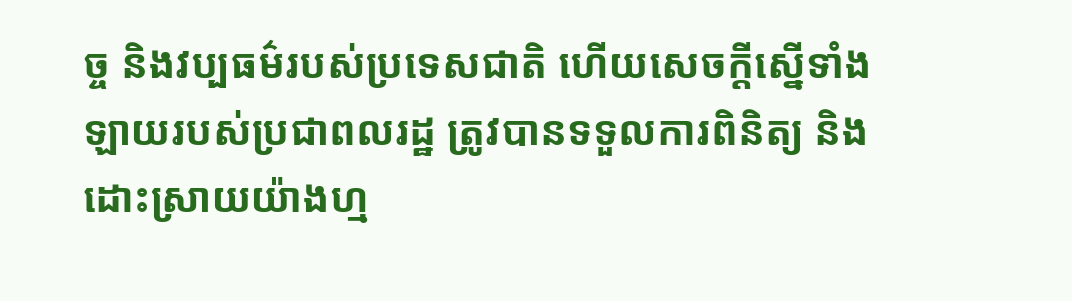ច្ច និងវប្បធម៌របស់ប្រទេសជាតិ ហើយសេចក្តីស្នើទាំងឡាយរបស់ប្រជាពលរដ្ឋ ត្រូវបានទទួលការពិនិត្យ និងដោះស្រាយយ៉ាងហ្ម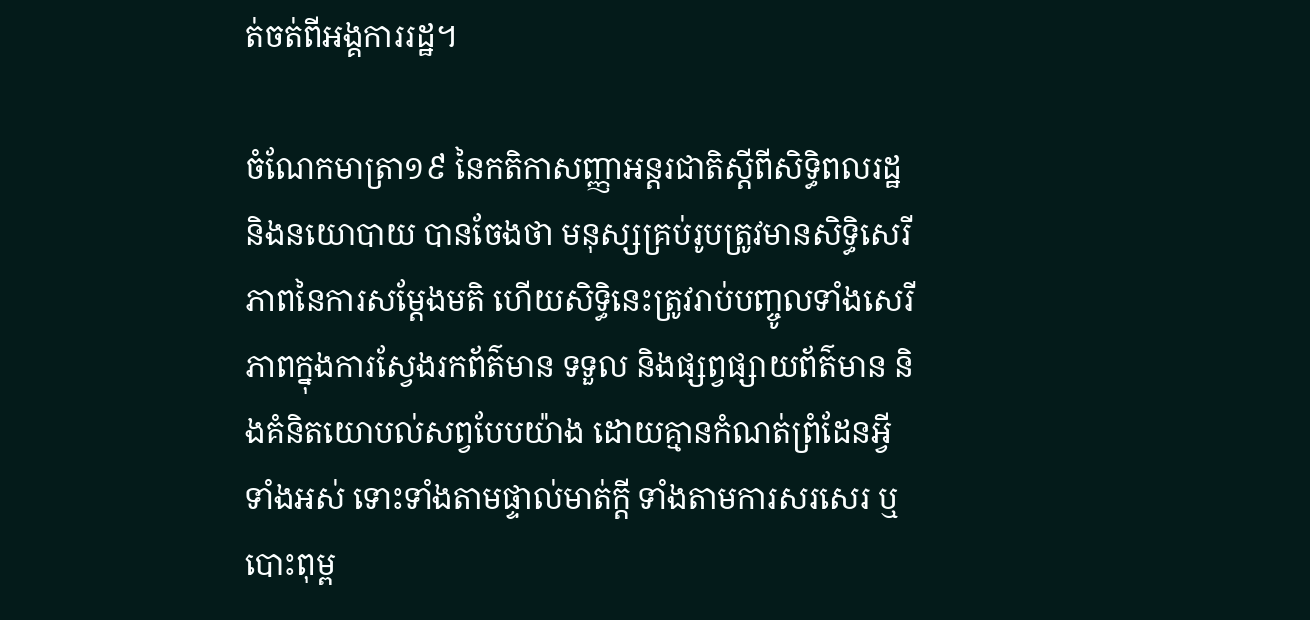ត់ចត់ពីអង្គការរដ្ឋ។

ចំណែកមាត្រា១៩ នៃកតិកាសញ្ញាអន្តរជាតិស្ដីពីសិទ្ធិពលរដ្ឋ និងនយោបាយ បានចែងថា មនុស្សគ្រប់រូបត្រូវមានសិទ្ធិសេរីភាពនៃការសម្ដែងមតិ ហើយសិទ្ធិនេះត្រូវរាប់បញ្ចូលទាំងសេរីភាពក្នុងការស្វែងរកព័ត៌មាន ទទួល និងផ្សព្វផ្សាយព័ត៌មាន និងគំនិតយោបល់សព្វបែបយ៉ាង ដោយគ្មានកំណត់ព្រំដែនអ្វីទាំងអស់ ទោះទាំងតាមផ្ទាល់មាត់ក្តី ទាំងតាមការសរសេរ ឬបោះពុម្ព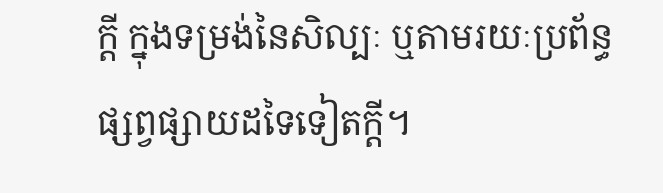ក្តី ក្នុងទម្រង់នៃសិល្បៈ ឬតាមរយៈប្រព័ន្ធផ្សព្វផ្សាយដទៃទៀតក្តី។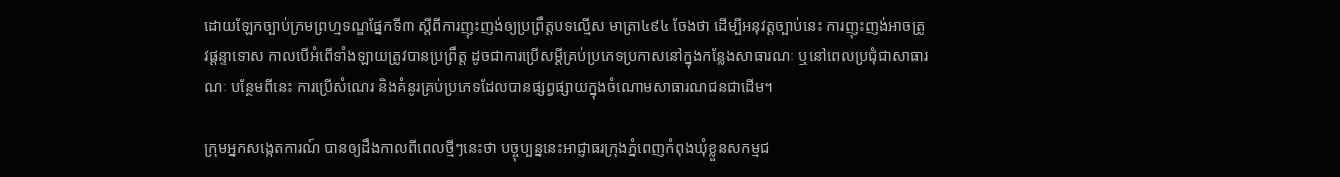ដោយឡែកច្បាប់ក្រមព្រហ្មទណ្ឌផ្នែកទី៣ ស្ដីពីការញុះញង់ឲ្យប្រព្រឹត្តបទល្មើស មាត្រា៤៩៤ ចែងថា ដើម្បីអនុវត្តច្បាប់នេះ ការញុះញង់អាចត្រូវផ្ដន្ទាទោស កាលបើអំពើទាំងឡាយត្រូវបានប្រព្រឹត្ត ដូចជាការប្រើសម្ដីគ្រប់ប្រភេទប្រកាសនៅក្នុងកន្លែងសាធារណៈ ឬនៅពេលប្រជុំជាសាធារណៈ បន្ថែមពីនេះ ការប្រើសំណេរ និងគំនូរគ្រប់ប្រភេទដែលបានផ្សព្វផ្សាយក្នុងចំណោមសាធារណជនជាដើម។

ក្រុមអ្នកសង្កេតការណ៍ បានឲ្យដឹងកាលពីពេលថ្មីៗនេះថា បច្ចុប្បន្ននេះអាជ្ញាធរក្រុងភ្នំពេញកំពុងឃុំខ្លួនសកម្មជ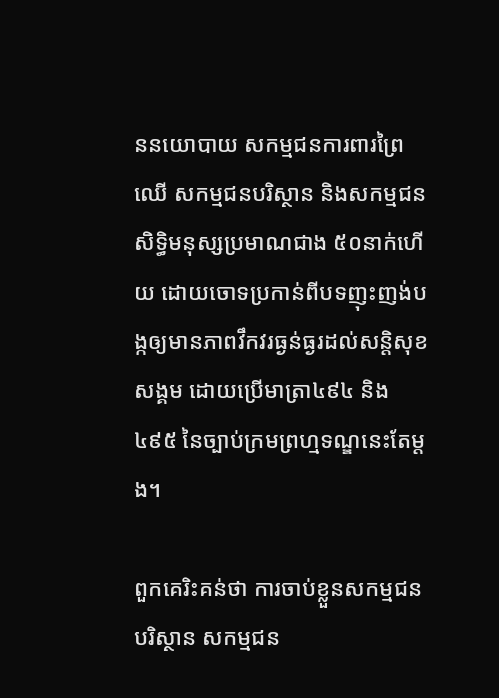ននយោបាយ សកម្មជនការពារព្រៃឈើ សកម្មជនបរិស្ថាន និងសកម្មជនសិទ្ធិមនុស្សប្រមាណជាង ៥០នាក់ហើយ ដោយចោទប្រកាន់ពីបទញុះញង់បង្កឲ្យមានភាពវឹកវរធ្ងន់ធ្ងរដល់សន្តិសុខសង្គម ដោយប្រើមាត្រា៤៩៤ និង ៤៩៥ នៃច្បាប់ក្រមព្រហ្មទណ្ឌនេះតែម្តង។

ពួកគេរិះគន់ថា ការចាប់ខ្លួនសកម្មជនបរិស្ថាន សកម្មជន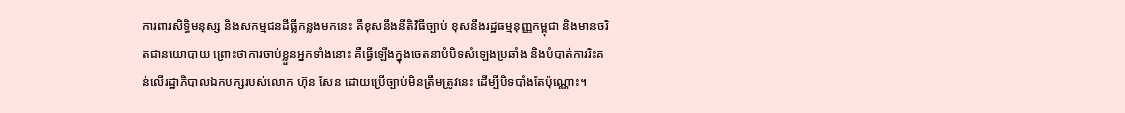ការពារសិទ្ធិមនុស្ស និងសកម្មជនដីធ្លីកន្លងមកនេះ គឺខុសនឹងនីតិវិធីច្បាប់ ខុសនឹងរដ្ឋធម្មនុញ្ញកម្ពុជា និងមានចរិតជានយោបាយ ព្រោះថាការចាប់ខ្លួនអ្នកទាំងនោះ គឺធ្វើឡើងក្នុងចេតនាបំបិទសំឡេងប្រឆាំង និងបំបាត់ការរិះគន់លើរដ្ឋាភិបាលឯកបក្សរបស់លោក ហ៊ុន សែន ដោយប្រើច្បាប់មិនត្រឹមត្រូវនេះ ដើម្បីបិទបាំងតែប៉ុណ្ណោះ។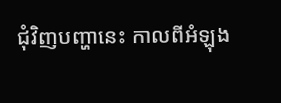ជុំវិញបញ្ហានេះ កាលពីអំឡុង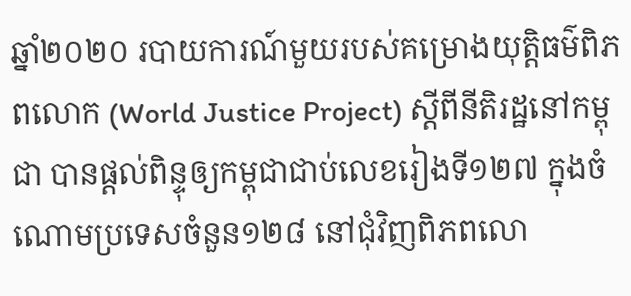ឆ្នាំ២០២០ របាយការណ៍មួយរបស់គម្រោងយុត្តិធម៌ពិភពលោក (World Justice Project) ស្ដីពីនីតិរដ្ឋនៅកម្ពុជា បានផ្តល់ពិន្ទុឲ្យកម្ពុជាជាប់លេខរៀងទី១២៧ ក្នុងចំណោមប្រទេសចំនួន១២៨ នៅជុំវិញពិភពលោ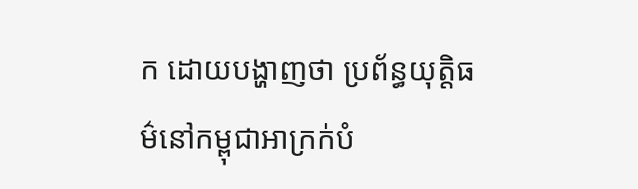ក ដោយបង្ហាញថា ប្រព័ន្ធយុត្តិធម៌នៅកម្ពុជាអាក្រក់បំ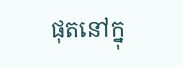ផុតនៅក្នុ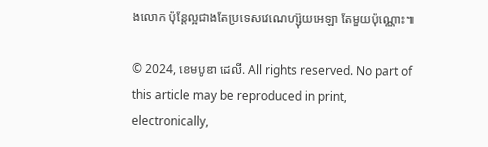ងលោក ប៉ុន្តែល្អជាងតែប្រទេសវេណេហ្ស៊ុយអេឡា តែមួយប៉ុណ្ណោះ៕

© 2024, ខេមបូឌា ដេលី. All rights reserved. No part of this article may be reproduced in print, electronically,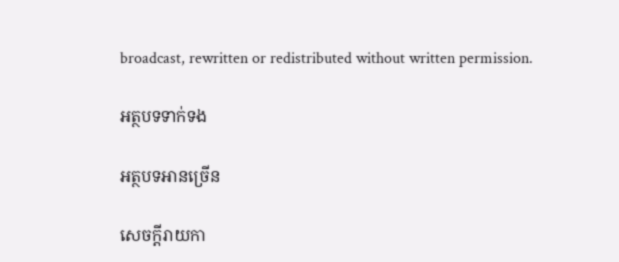broadcast, rewritten or redistributed without written permission.

អត្ថបទទាក់ទង

អត្ថបទអានច្រើន

សេចក្ដីរាយកា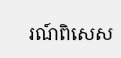រណ៍ពិសេស